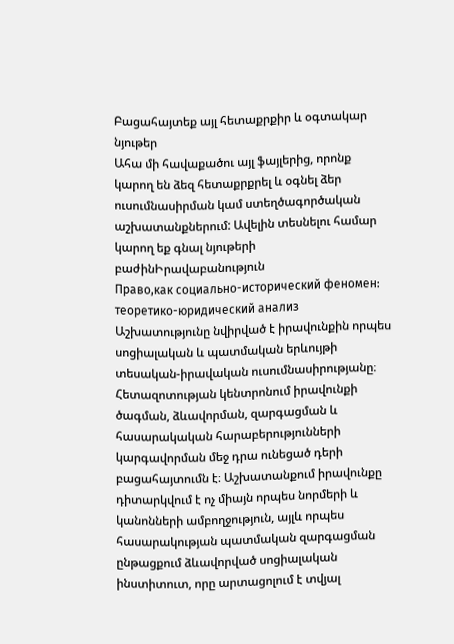Բացահայտեք այլ հետաքրքիր և օգտակար նյութեր
Ահա մի հավաքածու այլ ֆայլերից, որոնք կարող են ձեզ հետաքրքրել և օգնել ձեր ուսումնասիրման կամ ստեղծագործական աշխատանքներում: Ավելին տեսնելու համար կարող եք գնալ նյութերի բաժինԻրավաբանություն
Право,как социально-исторический феномен: теоретико-юридический анализ
Աշխատությունը նվիրված է իրավունքին որպես սոցիալական և պատմական երևույթի տեսական-իրավական ուսումնասիրությանը։ Հետազոտության կենտրոնում իրավունքի ծագման, ձևավորման, զարգացման և հասարակական հարաբերությունների կարգավորման մեջ դրա ունեցած դերի բացահայտումն է։ Աշխատանքում իրավունքը դիտարկվում է ոչ միայն որպես նորմերի և կանոնների ամբողջություն, այլև որպես հասարակության պատմական զարգացման ընթացքում ձևավորված սոցիալական ինստիտուտ, որը արտացոլում է տվյալ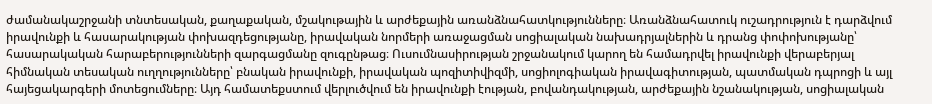ժամանակաշրջանի տնտեսական, քաղաքական, մշակութային և արժեքային առանձնահատկությունները։ Առանձնահատուկ ուշադրություն է դարձվում իրավունքի և հասարակության փոխազդեցությանը, իրավական նորմերի առաջացման սոցիալական նախադրյալներին և դրանց փոփոխությանը՝ հասարակական հարաբերությունների զարգացմանը զուգընթաց։ Ուսումնասիրության շրջանակում կարող են համադրվել իրավունքի վերաբերյալ հիմնական տեսական ուղղությունները՝ բնական իրավունքի, իրավական պոզիտիվիզմի, սոցիոլոգիական իրավագիտության, պատմական դպրոցի և այլ հայեցակարգերի մոտեցումները։ Այդ համատեքստում վերլուծվում են իրավունքի էության, բովանդակության, արժեքային նշանակության, սոցիալական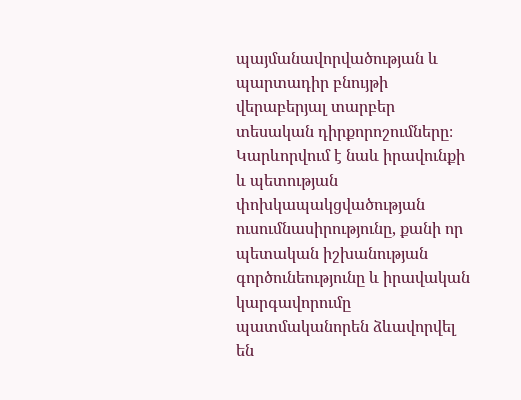պայմանավորվածության և պարտադիր բնույթի վերաբերյալ տարբեր տեսական դիրքորոշումները։ Կարևորվում է նաև իրավունքի և պետության փոխկապակցվածության ուսումնասիրությունը, քանի որ պետական իշխանության գործունեությունը և իրավական կարգավորումը պատմականորեն ձևավորվել են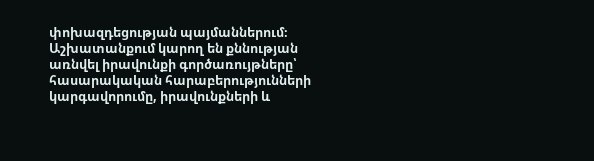փոխազդեցության պայմաններում։ Աշխատանքում կարող են քննության առնվել իրավունքի գործառույթները՝ հասարակական հարաբերությունների կարգավորումը, իրավունքների և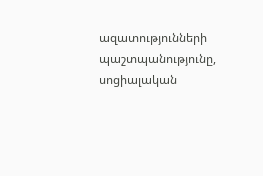ազատությունների պաշտպանությունը, սոցիալական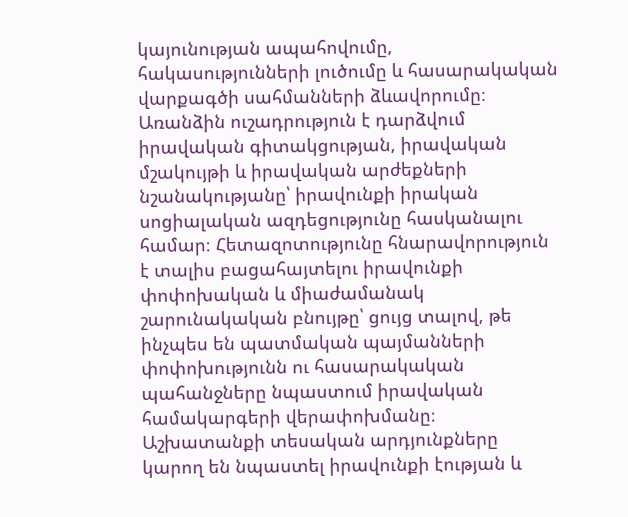կայունության ապահովումը, հակասությունների լուծումը և հասարակական վարքագծի սահմանների ձևավորումը։ Առանձին ուշադրություն է դարձվում իրավական գիտակցության, իրավական մշակույթի և իրավական արժեքների նշանակությանը՝ իրավունքի իրական սոցիալական ազդեցությունը հասկանալու համար։ Հետազոտությունը հնարավորություն է տալիս բացահայտելու իրավունքի փոփոխական և միաժամանակ շարունակական բնույթը՝ ցույց տալով, թե ինչպես են պատմական պայմանների փոփոխությունն ու հասարակական պահանջները նպաստում իրավական համակարգերի վերափոխմանը։ Աշխատանքի տեսական արդյունքները կարող են նպաստել իրավունքի էության և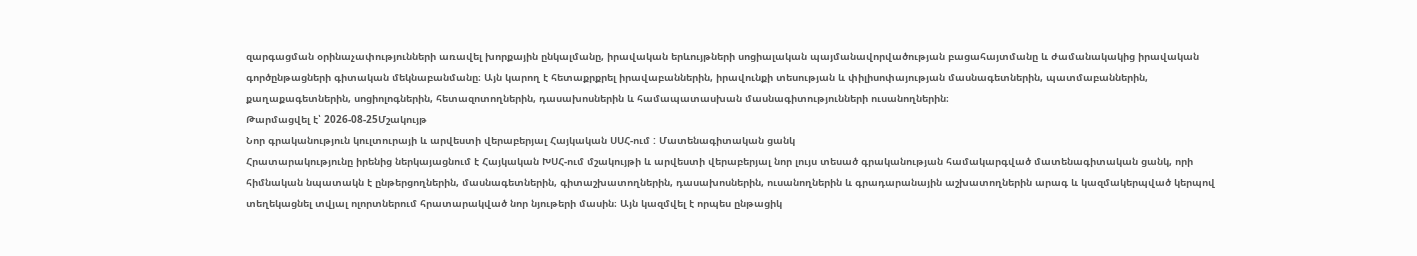զարգացման օրինաչափությունների առավել խորքային ընկալմանը, իրավական երևույթների սոցիալական պայմանավորվածության բացահայտմանը և ժամանակակից իրավական գործընթացների գիտական մեկնաբանմանը։ Այն կարող է հետաքրքրել իրավաբաններին, իրավունքի տեսության և փիլիսոփայության մասնագետներին, պատմաբաններին, քաղաքագետներին, սոցիոլոգներին, հետազոտողներին, դասախոսներին և համապատասխան մասնագիտությունների ուսանողներին։
Թարմացվել է՝ 2026-08-25Մշակույթ
Նոր գրականություն կուլտուրայի և արվեստի վերաբերյալ Հայկական ՍՍՀ-ում : Մատենագիտական ցանկ
Հրատարակությունը իրենից ներկայացնում է Հայկական ԽՍՀ-ում մշակույթի և արվեստի վերաբերյալ նոր լույս տեսած գրականության համակարգված մատենագիտական ցանկ, որի հիմնական նպատակն է ընթերցողներին, մասնագետներին, գիտաշխատողներին, դասախոսներին, ուսանողներին և գրադարանային աշխատողներին արագ և կազմակերպված կերպով տեղեկացնել տվյալ ոլորտներում հրատարակված նոր նյութերի մասին։ Այն կազմվել է որպես ընթացիկ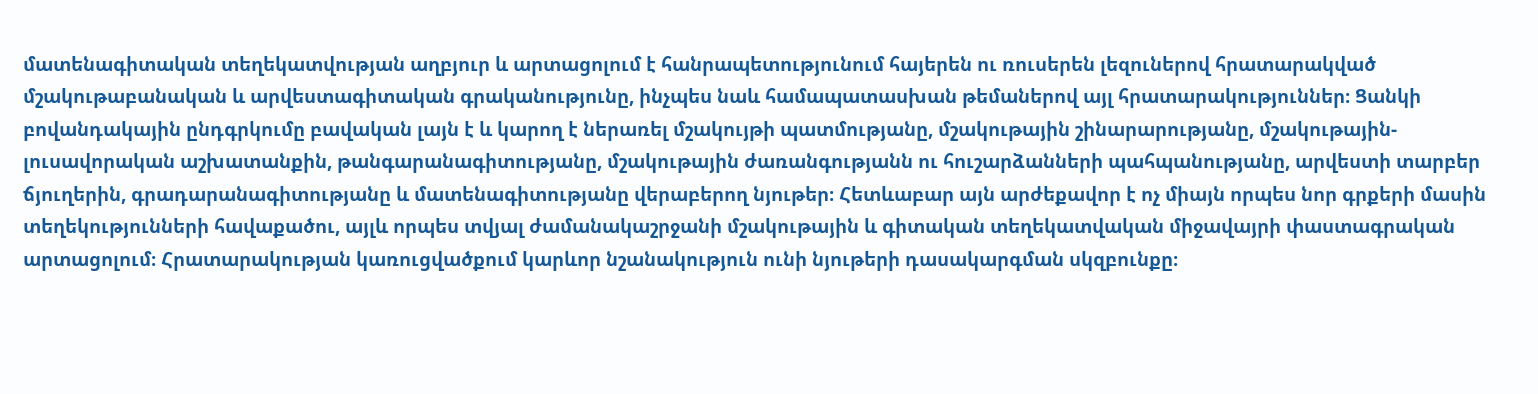մատենագիտական տեղեկատվության աղբյուր և արտացոլում է հանրապետությունում հայերեն ու ռուսերեն լեզուներով հրատարակված մշակութաբանական և արվեստագիտական գրականությունը, ինչպես նաև համապատասխան թեմաներով այլ հրատարակություններ։ Ցանկի բովանդակային ընդգրկումը բավական լայն է և կարող է ներառել մշակույթի պատմությանը, մշակութային շինարարությանը, մշակութային-լուսավորական աշխատանքին, թանգարանագիտությանը, մշակութային ժառանգությանն ու հուշարձանների պահպանությանը, արվեստի տարբեր ճյուղերին, գրադարանագիտությանը և մատենագիտությանը վերաբերող նյութեր։ Հետևաբար այն արժեքավոր է ոչ միայն որպես նոր գրքերի մասին տեղեկությունների հավաքածու, այլև որպես տվյալ ժամանակաշրջանի մշակութային և գիտական տեղեկատվական միջավայրի փաստագրական արտացոլում։ Հրատարակության կառուցվածքում կարևոր նշանակություն ունի նյութերի դասակարգման սկզբունքը։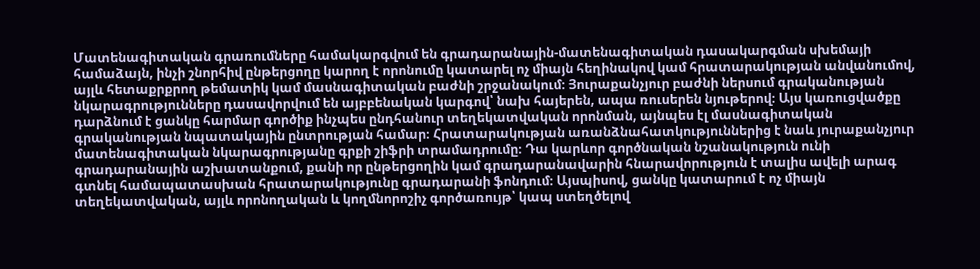Մատենագիտական գրառումները համակարգվում են գրադարանային-մատենագիտական դասակարգման սխեմայի համաձայն, ինչի շնորհիվ ընթերցողը կարող է որոնումը կատարել ոչ միայն հեղինակով կամ հրատարակության անվանումով, այլև հետաքրքրող թեմատիկ կամ մասնագիտական բաժնի շրջանակում։ Յուրաքանչյուր բաժնի ներսում գրականության նկարագրությունները դասավորվում են այբբենական կարգով՝ նախ հայերեն, ապա ռուսերեն նյութերով։ Այս կառուցվածքը դարձնում է ցանկը հարմար գործիք ինչպես ընդհանուր տեղեկատվական որոնման, այնպես էլ մասնագիտական գրականության նպատակային ընտրության համար։ Հրատարակության առանձնահատկություններից է նաև յուրաքանչյուր մատենագիտական նկարագրությանը գրքի շիֆրի տրամադրումը։ Դա կարևոր գործնական նշանակություն ունի գրադարանային աշխատանքում, քանի որ ընթերցողին կամ գրադարանավարին հնարավորություն է տալիս ավելի արագ գտնել համապատասխան հրատարակությունը գրադարանի ֆոնդում։ Այսպիսով, ցանկը կատարում է ոչ միայն տեղեկատվական, այլև որոնողական և կողմնորոշիչ գործառույթ՝ կապ ստեղծելով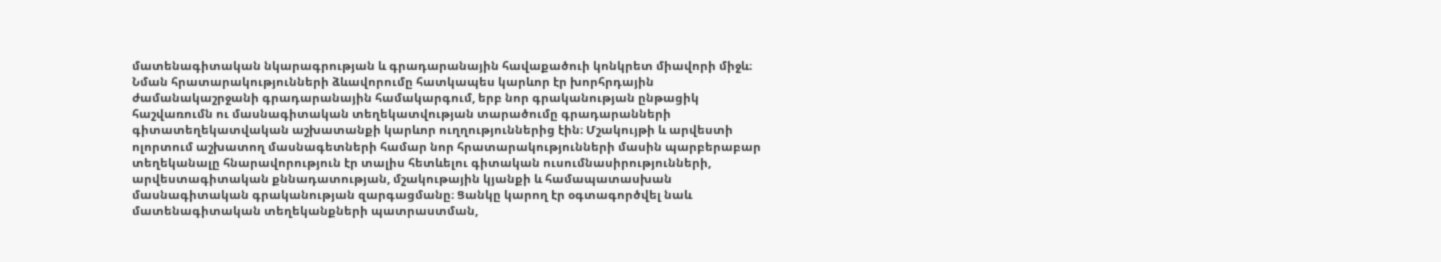մատենագիտական նկարագրության և գրադարանային հավաքածուի կոնկրետ միավորի միջև։ Նման հրատարակությունների ձևավորումը հատկապես կարևոր էր խորհրդային ժամանակաշրջանի գրադարանային համակարգում, երբ նոր գրականության ընթացիկ հաշվառումն ու մասնագիտական տեղեկատվության տարածումը գրադարանների գիտատեղեկատվական աշխատանքի կարևոր ուղղություններից էին։ Մշակույթի և արվեստի ոլորտում աշխատող մասնագետների համար նոր հրատարակությունների մասին պարբերաբար տեղեկանալը հնարավորություն էր տալիս հետևելու գիտական ուսումնասիրությունների, արվեստագիտական քննադատության, մշակութային կյանքի և համապատասխան մասնագիտական գրականության զարգացմանը։ Ցանկը կարող էր օգտագործվել նաև մատենագիտական տեղեկանքների պատրաստման,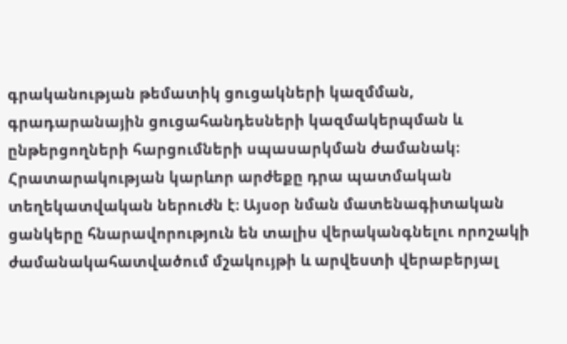գրականության թեմատիկ ցուցակների կազմման, գրադարանային ցուցահանդեսների կազմակերպման և ընթերցողների հարցումների սպասարկման ժամանակ։ Հրատարակության կարևոր արժեքը դրա պատմական տեղեկատվական ներուժն է։ Այսօր նման մատենագիտական ցանկերը հնարավորություն են տալիս վերականգնելու որոշակի ժամանակահատվածում մշակույթի և արվեստի վերաբերյալ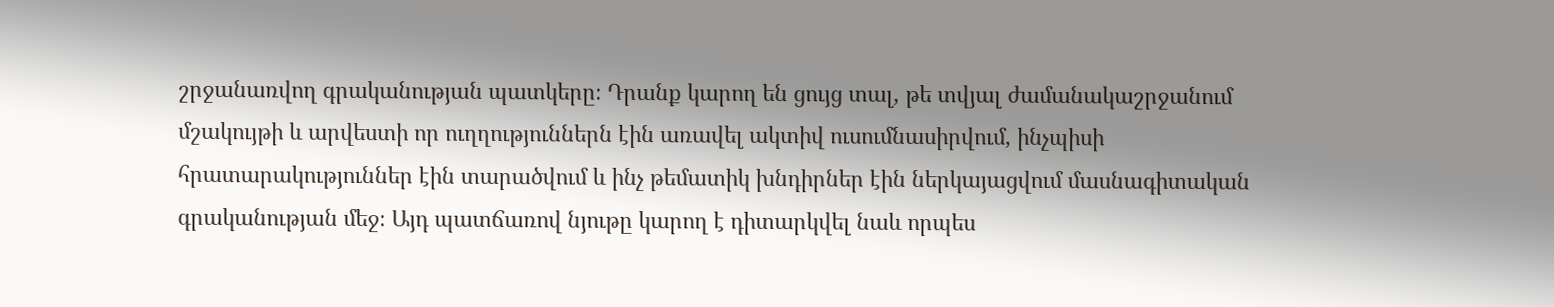շրջանառվող գրականության պատկերը։ Դրանք կարող են ցույց տալ, թե տվյալ ժամանակաշրջանում մշակույթի և արվեստի որ ուղղություններն էին առավել ակտիվ ուսումնասիրվում, ինչպիսի հրատարակություններ էին տարածվում և ինչ թեմատիկ խնդիրներ էին ներկայացվում մասնագիտական գրականության մեջ։ Այդ պատճառով նյութը կարող է դիտարկվել նաև որպես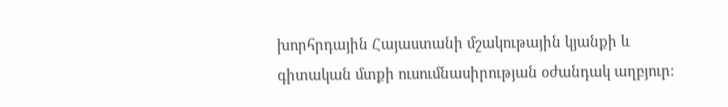խորհրդային Հայաստանի մշակութային կյանքի և գիտական մտքի ուսումնասիրության օժանդակ աղբյուր։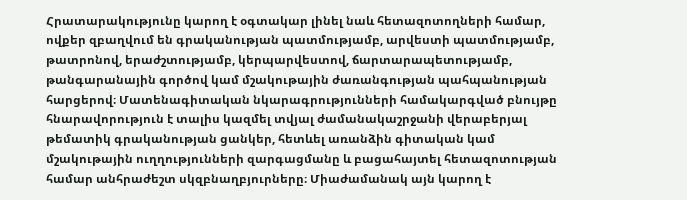Հրատարակությունը կարող է օգտակար լինել նաև հետազոտողների համար, ովքեր զբաղվում են գրականության պատմությամբ, արվեստի պատմությամբ, թատրոնով, երաժշտությամբ, կերպարվեստով, ճարտարապետությամբ, թանգարանային գործով կամ մշակութային ժառանգության պահպանության հարցերով։ Մատենագիտական նկարագրությունների համակարգված բնույթը հնարավորություն է տալիս կազմել տվյալ ժամանակաշրջանի վերաբերյալ թեմատիկ գրականության ցանկեր, հետևել առանձին գիտական կամ մշակութային ուղղությունների զարգացմանը և բացահայտել հետազոտության համար անհրաժեշտ սկզբնաղբյուրները։ Միաժամանակ այն կարող է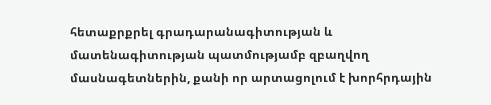հետաքրքրել գրադարանագիտության և մատենագիտության պատմությամբ զբաղվող մասնագետներին, քանի որ արտացոլում է խորհրդային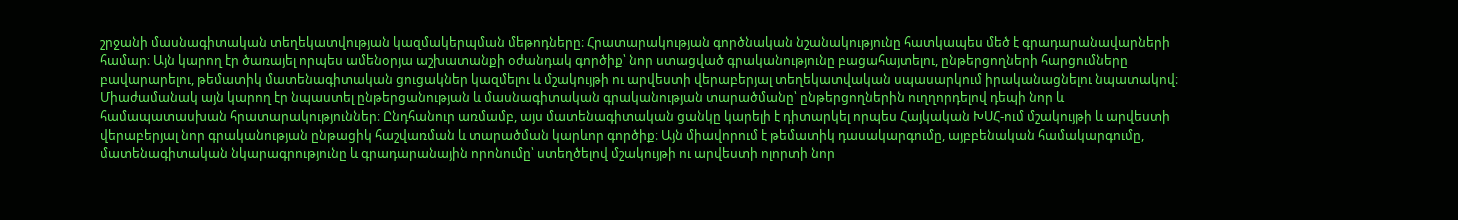շրջանի մասնագիտական տեղեկատվության կազմակերպման մեթոդները։ Հրատարակության գործնական նշանակությունը հատկապես մեծ է գրադարանավարների համար։ Այն կարող էր ծառայել որպես ամենօրյա աշխատանքի օժանդակ գործիք՝ նոր ստացված գրականությունը բացահայտելու, ընթերցողների հարցումները բավարարելու, թեմատիկ մատենագիտական ցուցակներ կազմելու և մշակույթի ու արվեստի վերաբերյալ տեղեկատվական սպասարկում իրականացնելու նպատակով։ Միաժամանակ այն կարող էր նպաստել ընթերցանության և մասնագիտական գրականության տարածմանը՝ ընթերցողներին ուղղորդելով դեպի նոր և համապատասխան հրատարակություններ։ Ընդհանուր առմամբ, այս մատենագիտական ցանկը կարելի է դիտարկել որպես Հայկական ԽՍՀ-ում մշակույթի և արվեստի վերաբերյալ նոր գրականության ընթացիկ հաշվառման և տարածման կարևոր գործիք։ Այն միավորում է թեմատիկ դասակարգումը, այբբենական համակարգումը, մատենագիտական նկարագրությունը և գրադարանային որոնումը՝ ստեղծելով մշակույթի ու արվեստի ոլորտի նոր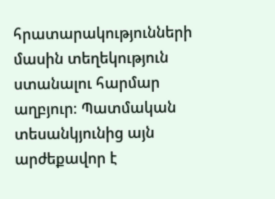հրատարակությունների մասին տեղեկություն ստանալու հարմար աղբյուր։ Պատմական տեսանկյունից այն արժեքավոր է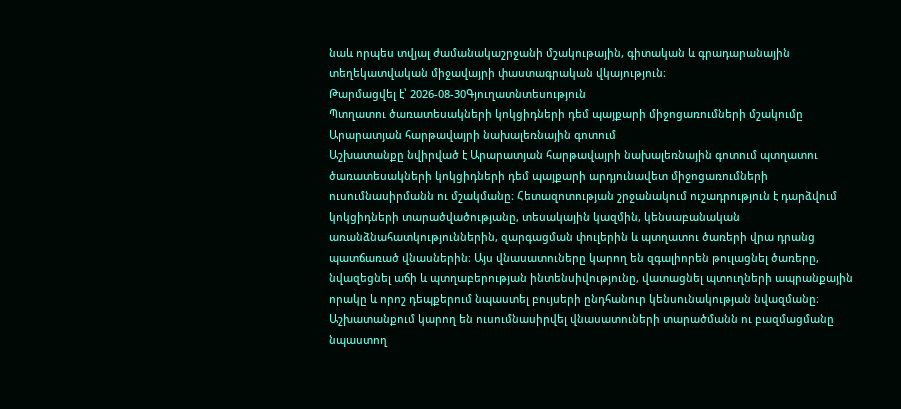նաև որպես տվյալ ժամանակաշրջանի մշակութային, գիտական և գրադարանային տեղեկատվական միջավայրի փաստագրական վկայություն։
Թարմացվել է՝ 2026-08-30Գյուղատնտեսություն
Պտղատու ծառատեսակների կոկցիդների դեմ պայքարի միջոցառումների մշակումը Արարատյան հարթավայրի նախալեռնային գոտում
Աշխատանքը նվիրված է Արարատյան հարթավայրի նախալեռնային գոտում պտղատու ծառատեսակների կոկցիդների դեմ պայքարի արդյունավետ միջոցառումների ուսումնասիրմանն ու մշակմանը։ Հետազոտության շրջանակում ուշադրություն է դարձվում կոկցիդների տարածվածությանը, տեսակային կազմին, կենսաբանական առանձնահատկություններին, զարգացման փուլերին և պտղատու ծառերի վրա դրանց պատճառած վնասներին։ Այս վնասատուները կարող են զգալիորեն թուլացնել ծառերը, նվազեցնել աճի և պտղաբերության ինտենսիվությունը, վատացնել պտուղների ապրանքային որակը և որոշ դեպքերում նպաստել բույսերի ընդհանուր կենսունակության նվազմանը։ Աշխատանքում կարող են ուսումնասիրվել վնասատուների տարածմանն ու բազմացմանը նպաստող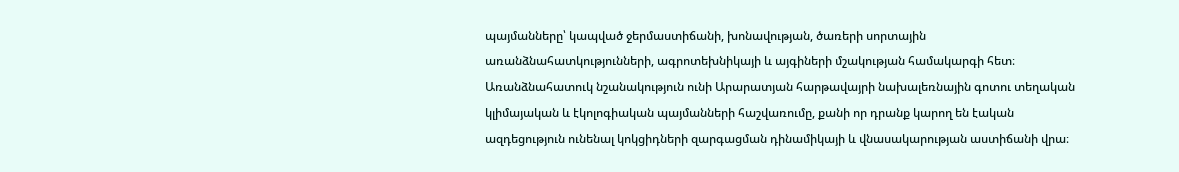պայմանները՝ կապված ջերմաստիճանի, խոնավության, ծառերի սորտային առանձնահատկությունների, ագրոտեխնիկայի և այգիների մշակության համակարգի հետ։ Առանձնահատուկ նշանակություն ունի Արարատյան հարթավայրի նախալեռնային գոտու տեղական կլիմայական և էկոլոգիական պայմանների հաշվառումը, քանի որ դրանք կարող են էական ազդեցություն ունենալ կոկցիդների զարգացման դինամիկայի և վնասակարության աստիճանի վրա։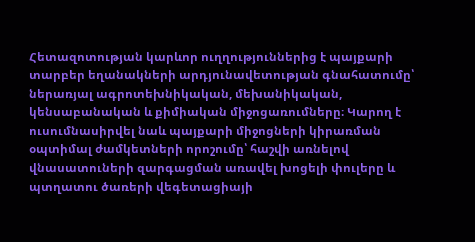Հետազոտության կարևոր ուղղություններից է պայքարի տարբեր եղանակների արդյունավետության գնահատումը՝ ներառյալ ագրոտեխնիկական, մեխանիկական, կենսաբանական և քիմիական միջոցառումները։ Կարող է ուսումնասիրվել նաև պայքարի միջոցների կիրառման օպտիմալ ժամկետների որոշումը՝ հաշվի առնելով վնասատուների զարգացման առավել խոցելի փուլերը և պտղատու ծառերի վեգետացիայի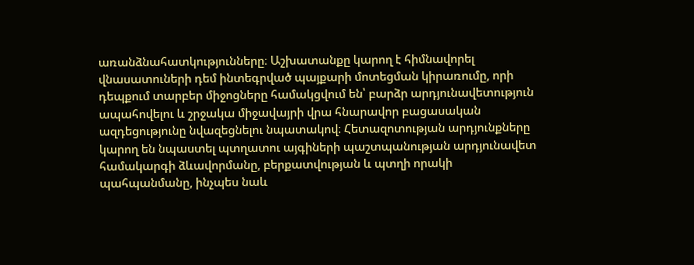առանձնահատկությունները։ Աշխատանքը կարող է հիմնավորել վնասատուների դեմ ինտեգրված պայքարի մոտեցման կիրառումը, որի դեպքում տարբեր միջոցները համակցվում են՝ բարձր արդյունավետություն ապահովելու և շրջակա միջավայրի վրա հնարավոր բացասական ազդեցությունը նվազեցնելու նպատակով։ Հետազոտության արդյունքները կարող են նպաստել պտղատու այգիների պաշտպանության արդյունավետ համակարգի ձևավորմանը, բերքատվության և պտղի որակի պահպանմանը, ինչպես նաև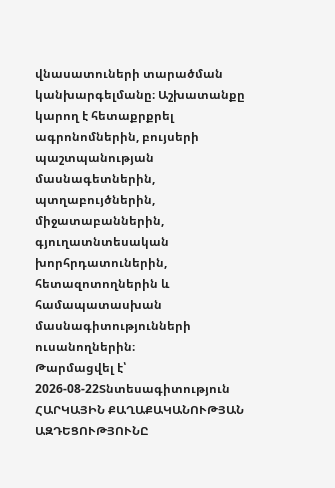վնասատուների տարածման կանխարգելմանը։ Աշխատանքը կարող է հետաքրքրել ագրոնոմներին, բույսերի պաշտպանության մասնագետներին, պտղաբույծներին, միջատաբաններին, գյուղատնտեսական խորհրդատուներին, հետազոտողներին և համապատասխան մասնագիտությունների ուսանողներին։
Թարմացվել է՝ 2026-08-22Տնտեսագիտություն
ՀԱՐԿԱՅԻՆ ՔԱՂԱՔԱԿԱՆՈՒԹՅԱՆ ԱԶԴԵՑՈՒԹՅՈՒՆԸ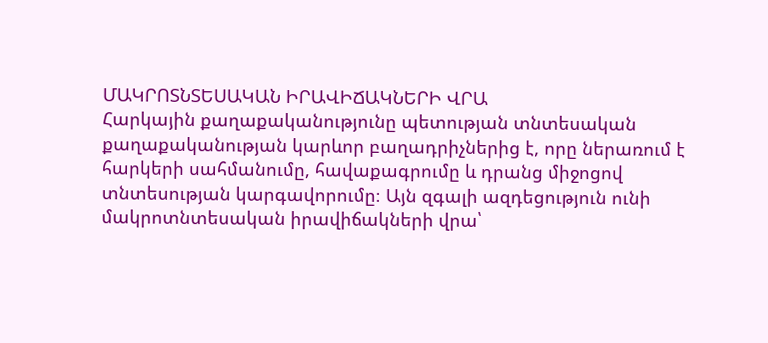ՄԱԿՐՈՏՆՏԵՍԱԿԱՆ ԻՐԱՎԻՃԱԿՆԵՐԻ ՎՐԱ
Հարկային քաղաքականությունը պետության տնտեսական քաղաքականության կարևոր բաղադրիչներից է, որը ներառում է հարկերի սահմանումը, հավաքագրումը և դրանց միջոցով տնտեսության կարգավորումը։ Այն զգալի ազդեցություն ունի մակրոտնտեսական իրավիճակների վրա՝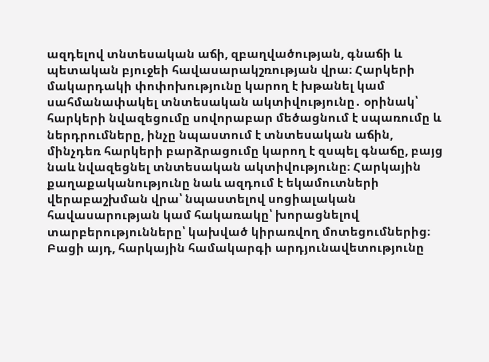ազդելով տնտեսական աճի, զբաղվածության, գնաճի և պետական բյուջեի հավասարակշռության վրա։ Հարկերի մակարդակի փոփոխությունը կարող է խթանել կամ սահմանափակել տնտեսական ակտիվությունը․ օրինակ՝ հարկերի նվազեցումը սովորաբար մեծացնում է սպառումը և ներդրումները, ինչը նպաստում է տնտեսական աճին, մինչդեռ հարկերի բարձրացումը կարող է զսպել գնաճը, բայց նաև նվազեցնել տնտեսական ակտիվությունը։ Հարկային քաղաքականությունը նաև ազդում է եկամուտների վերաբաշխման վրա՝ նպաստելով սոցիալական հավասարության կամ հակառակը՝ խորացնելով տարբերությունները՝ կախված կիրառվող մոտեցումներից։ Բացի այդ, հարկային համակարգի արդյունավետությունը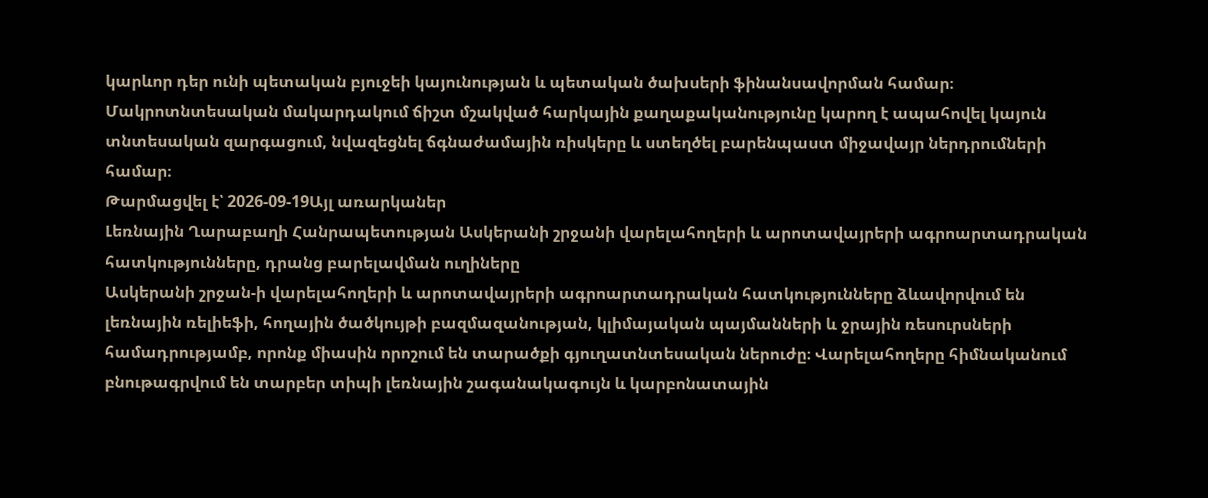կարևոր դեր ունի պետական բյուջեի կայունության և պետական ծախսերի ֆինանսավորման համար։ Մակրոտնտեսական մակարդակում ճիշտ մշակված հարկային քաղաքականությունը կարող է ապահովել կայուն տնտեսական զարգացում, նվազեցնել ճգնաժամային ռիսկերը և ստեղծել բարենպաստ միջավայր ներդրումների համար։
Թարմացվել է՝ 2026-09-19Այլ առարկաներ
Լեռնային Ղարաբաղի Հանրապետության Ասկերանի շրջանի վարելահողերի և արոտավայրերի ագրոարտադրական հատկությունները, դրանց բարելավման ուղիները
Ասկերանի շրջան-ի վարելահողերի և արոտավայրերի ագրոարտադրական հատկությունները ձևավորվում են լեռնային ռելիեֆի, հողային ծածկույթի բազմազանության, կլիմայական պայմանների և ջրային ռեսուրսների համադրությամբ, որոնք միասին որոշում են տարածքի գյուղատնտեսական ներուժը։ Վարելահողերը հիմնականում բնութագրվում են տարբեր տիպի լեռնային շագանակագույն և կարբոնատային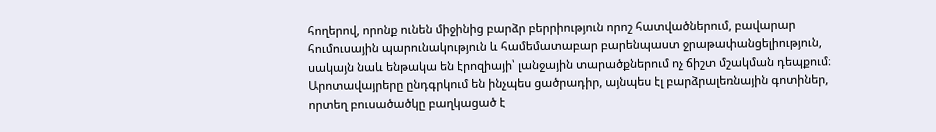հողերով, որոնք ունեն միջինից բարձր բերրիություն որոշ հատվածներում, բավարար հումուսային պարունակություն և համեմատաբար բարենպաստ ջրաթափանցելիություն, սակայն նաև ենթակա են էրոզիայի՝ լանջային տարածքներում ոչ ճիշտ մշակման դեպքում։ Արոտավայրերը ընդգրկում են ինչպես ցածրադիր, այնպես էլ բարձրալեռնային գոտիներ, որտեղ բուսածածկը բաղկացած է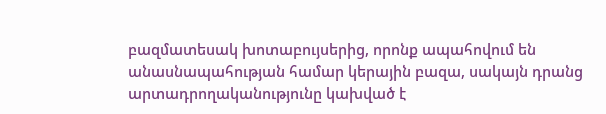բազմատեսակ խոտաբույսերից, որոնք ապահովում են անասնապահության համար կերային բազա, սակայն դրանց արտադրողականությունը կախված է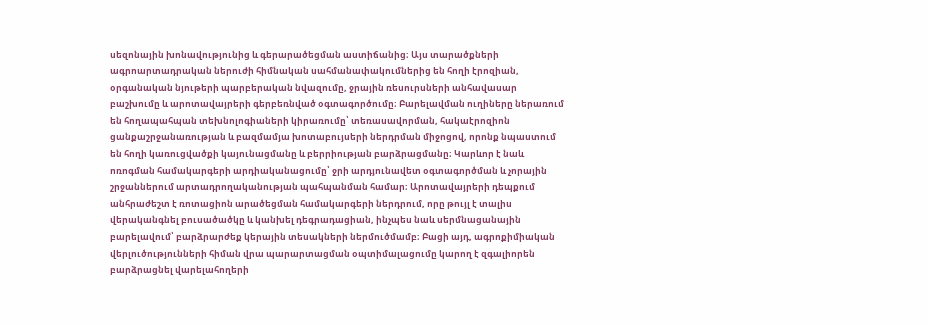սեզոնային խոնավությունից և գերարածեցման աստիճանից։ Այս տարածքների ագրոարտադրական ներուժի հիմնական սահմանափակումներից են հողի էրոզիան, օրգանական նյութերի պարբերական նվազումը, ջրային ռեսուրսների անհավասար բաշխումը և արոտավայրերի գերբեռնված օգտագործումը։ Բարելավման ուղիները ներառում են հողապահպան տեխնոլոգիաների կիրառումը՝ տեռասավորման, հակաէրոզիոն ցանքաշրջանառության և բազմամյա խոտաբույսերի ներդրման միջոցով, որոնք նպաստում են հողի կառուցվածքի կայունացմանը և բերրիության բարձրացմանը։ Կարևոր է նաև ոռոգման համակարգերի արդիականացումը՝ ջրի արդյունավետ օգտագործման և չորային շրջաններում արտադրողականության պահպանման համար։ Արոտավայրերի դեպքում անհրաժեշտ է ռոտացիոն արածեցման համակարգերի ներդրում, որը թույլ է տալիս վերականգնել բուսածածկը և կանխել դեգրադացիան, ինչպես նաև սերմնացանային բարելավում՝ բարձրարժեք կերային տեսակների ներմուծմամբ։ Բացի այդ, ագրոքիմիական վերլուծությունների հիման վրա պարարտացման օպտիմալացումը կարող է զգալիորեն բարձրացնել վարելահողերի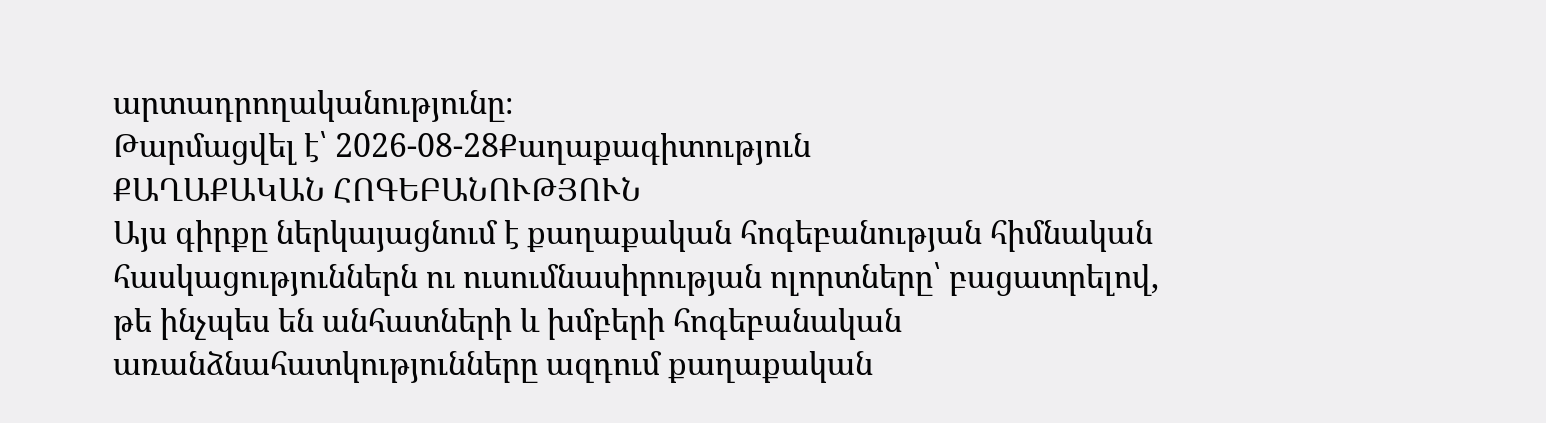արտադրողականությունը։
Թարմացվել է՝ 2026-08-28Քաղաքագիտություն
ՔԱՂԱՔԱԿԱՆ ՀՈԳԵԲԱՆՈՒԹՅՈՒՆ
Այս գիրքը ներկայացնում է քաղաքական հոգեբանության հիմնական հասկացություններն ու ուսումնասիրության ոլորտները՝ բացատրելով, թե ինչպես են անհատների և խմբերի հոգեբանական առանձնահատկությունները ազդում քաղաքական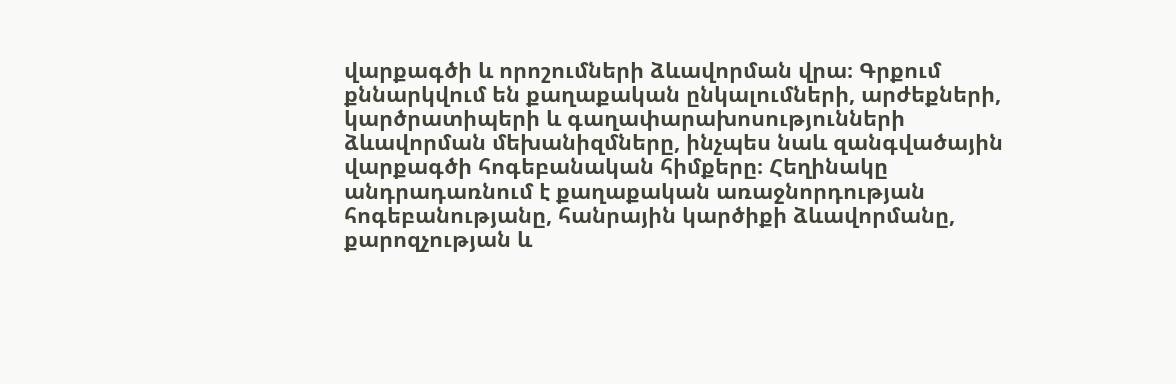վարքագծի և որոշումների ձևավորման վրա։ Գրքում քննարկվում են քաղաքական ընկալումների, արժեքների, կարծրատիպերի և գաղափարախոսությունների ձևավորման մեխանիզմները, ինչպես նաև զանգվածային վարքագծի հոգեբանական հիմքերը։ Հեղինակը անդրադառնում է քաղաքական առաջնորդության հոգեբանությանը, հանրային կարծիքի ձևավորմանը, քարոզչության և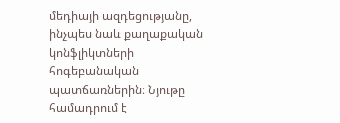մեդիայի ազդեցությանը, ինչպես նաև քաղաքական կոնֆլիկտների հոգեբանական պատճառներին։ Նյութը համադրում է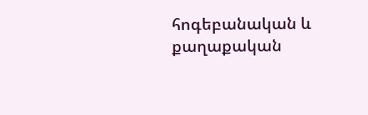հոգեբանական և քաղաքական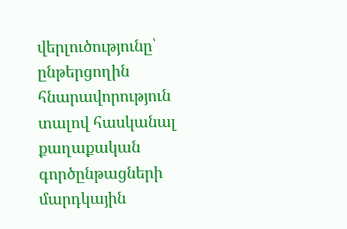վերլուծությունը՝ ընթերցողին հնարավորություն տալով հասկանալ քաղաքական գործընթացների մարդկային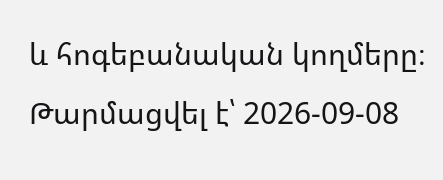և հոգեբանական կողմերը։
Թարմացվել է՝ 2026-09-08